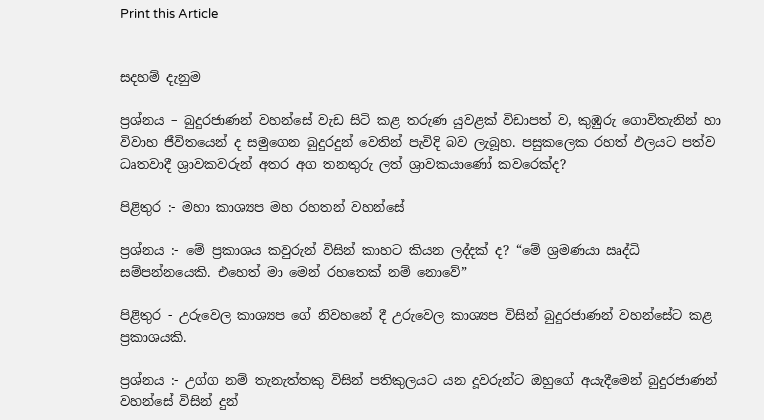Print this Article


සදහම් දැනුම

ප්‍රශ්නය – බුදුරජාණන් වහන්සේ වැඩ සිටි කළ තරුණ යුවළක් විඩාපත් ව, කුඹුරු ගොවිතැනින් හා විවාහ ජීවිතයෙන් ද සමුගෙන බුදුරදුන් වෙතින් පැවිදි බව ලැබූහ. පසුකලෙක රහත් ඵලයට පත්ව ධෘතවාදී ශ්‍රාවකවරුන් අතර අග තනතුරු ලත් ශ්‍රාවකයාණෝ කවරෙක්ද?

පිළිතුර :- මහා කාශ්‍යප මහ රහතන් වහන්සේ

ප්‍රශ්නය :- මේ ප්‍රකාශය කවුරුන් විසින් කාහට කියන ලද්දක් ද? “මේ ශ්‍රමණයා ඍද්ධි සම්පන්නයෙකි. එහෙත් මා මෙන් රහතෙක් නම් නොවේ”

පිළිතුර - උරුවෙල කාශ්‍යප ගේ නිවහනේ දී උරුවෙල කාශ්‍යප විසින් බුදුරජාණන් වහන්සේට කළ ප්‍රකාශයකි.

ප්‍රශ්නය :- උග්ග නම් තැනැත්තකු විසින් පතිකුලයට යන දූවරුන්ට ඔහුගේ අයැදීමෙන් බුදුරජාණන් වහන්සේ විසින් දුන්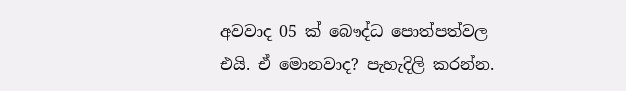අවවාද 05 ක් බෞද්ධ පොත්පත්වල එයි. ඒ මොනවාද? පැහැදිලි කරන්න.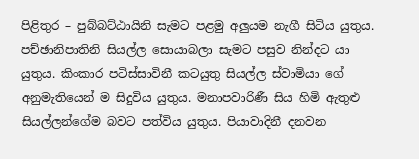පිළිතුර – පුබ්බට්ඨායිනි සැමට පළමු අලුයම නැගී සිටිය යුතුය. පච්ඡානිපාතිනි සියල්ල සොයාබලා සැමට පසුව නින්දට යා යුතුය. කිංකාර පටිස්සාවිනී කටයුතු සියල්ල ස්වාමියා ගේ අනුමැතියෙන් ම සිදුවිය යුතුය. මනාපවාරිණී සිය හිමි ඇතුළු සියල්ලන්ගේම බවට පත්විය යුතුය. පියාවාදිනී දනවන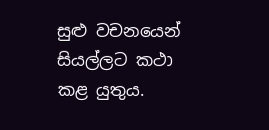සුළු වචනයෙන් සියල්ලට කථා කළ යුතුය.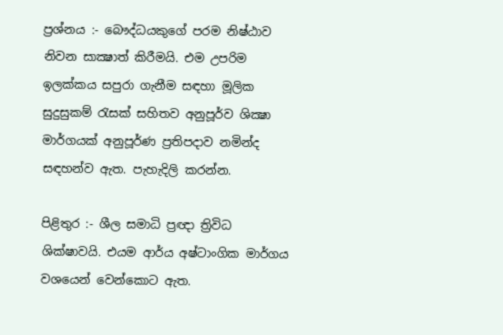ප්‍රශ්නය :- බෞද්ධයකුගේ පරම නිෂ්ඨාව නිවන සාක්‍ෂාත් කිරීමයි. එම උපරිම ඉලක්කය සපුරා ගැනීම සඳහා මූලික සුදුසුකම් රැසක් සහිතව අනුපූර්ව ශික්‍ෂා මාර්ගයක් අනුපූර්ණ ප්‍රතිපදාව නමින්ද සඳහන්ව ඇත. පැහැදිලි කරන්න.

පිළිතුර :- ශීල සමාධි ප්‍රඥා ත්‍රිවිධ ශික්ෂාවයි. එයම ආර්ය අෂ්ටාංගික මාර්ගය වශයෙන් වෙන්කොට ඇත.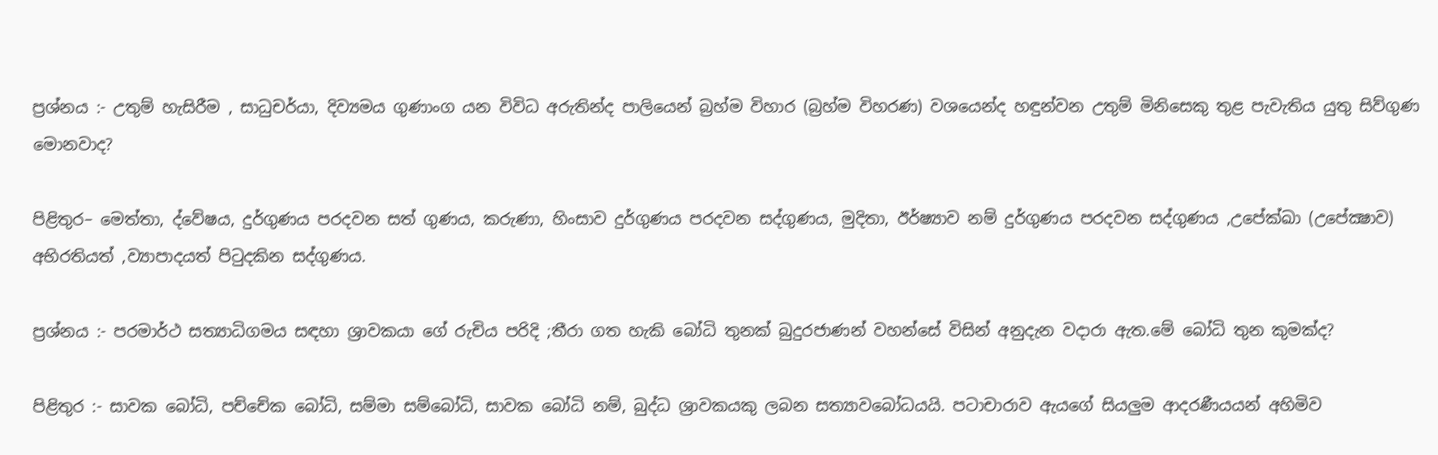ප්‍රශ්නය :- උතුම් හැසිරීම , සාධුචර්යා, දිව්‍යමය ගුණාංග යන විවිධ අරුතින්ද පාලියෙන් බ්‍රහ්ම විහාර (බ්‍රහ්ම විහරණ) වශයෙන්ද හඳුන්වන උතුම් මිනිසෙකු තුළ පැවැතිය යුතු සිව්ගුණ මොනවාද?

පිළිතුර– මෙත්තා, ද්වේෂය, දුර්ගුණය පරදවන සත් ගුණය, කරුණා, හිංසාව දුර්ගුණය පරදවන සද්ගුණය, මුදිතා, ඊර්ෂ්‍යාව නම් දුර්ගුණය පරදවන සද්ගුණය ,උපේක්ඛා (උපේක්‍ෂාව) අභිරතියත් ,ව්‍යාපාදයත් පිටුදකින සද්ගුණය.

ප්‍රශ්නය :- පරමාර්ථ සත්‍යාධිගමය සඳහා ශ්‍රාවකයා ගේ රුචිය පරිදි ;තීරා ගත හැකි බෝධි තුනක් බුදුරජාණන් වහන්සේ විසින් අනුදැන වදාරා ඇත.මේ බෝධි තුන කුමක්ද?

පිළිතුර :- සාවක බෝධි, පච්චේක බෝධි, සම්මා සම්බෝධි, සාවක බෝධි නම්, බුද්ධ ශ්‍රාවකයකු ලබන සත්‍යාවබෝධයයි. පටාචාරාව ඇයගේ සියලුම ආදරණීයයන් අහිමිව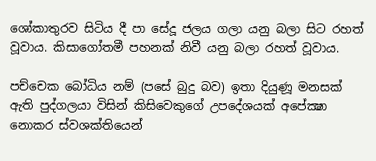ශෝකාතුරව සිටිය දී පා සේදූ ජලය ගලා යනු බලා සිට රහත් වූවාය. කිසාගෝතමී පහනක් නිවී යනු බලා රහත් වූවාය.

පච්චෙක බෝධිය නම් (පසේ බුදු බව) ඉතා දියුණූ මනසක් ඇති පුද්ගලයා විසින් කිසිවෙකුගේ උපදේශයක් අපේක්‍ෂා නොකර ස්වශක්තියෙන්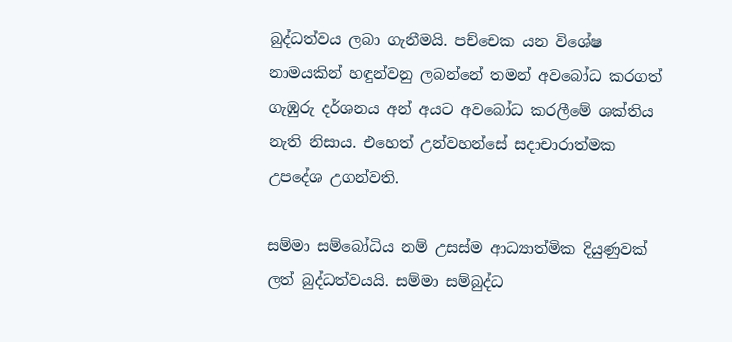බුද්ධත්වය ලබා ගැනීමයි. පච්චෙක යන විශේෂ නාමයකින් හඳුන්වනු ලබන්නේ තමන් අවබෝධ කරගත් ගැඹුරු දර්ශනය අන් අයට අවබෝධ කරලීමේ ශක්තිය නැති නිසාය. එහෙත් උන්වහන්සේ සදාචාරාත්මක උපදේශ උගන්වති.

සම්මා සම්බෝධිය නම් උසස්ම ආධ්‍යාත්මික දියුණුවක් ලත් බුද්ධත්වයයි. සම්මා සම්බුද්ධ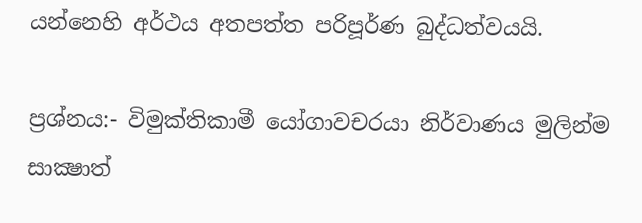යන්නෙහි අර්ථය අතපත්ත පරිපූර්ණ බුද්ධත්වයයි.

ප්‍රශ්නය:- විමුක්තිකාමී යෝගාවචරයා නිර්වාණය මුලින්ම සාක්‍ෂාත්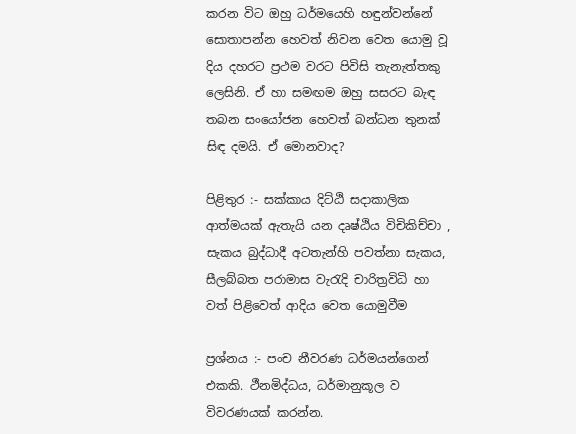කරන විට ඔහු ධර්මයෙහි හඳුන්වන්නේ සොතාපන්න හෙවත් නිවන වෙත යොමු වූ දිය දහරට ප්‍රථම වරට පිවිසි තැනැත්තකු ලෙසිනි. ඒ හා සමඟම ඔහු සසරට බැඳ තබන සංයෝජන හෙවත් බන්ධන තුනක් සිඳ දමයි. ඒ මොනවාද?

පිළිතුර :- සක්කාය දිට්ඨි සදාකාලික ආත්මයක් ඇතැයි යන දෘෂ්ඨිය විචිකිච්චා , සැකය බුද්ධාදී අටතැන්හි පවත්නා සැකය, සීලබ්බත පරාමාස වැරැදි චාරිත්‍රවිධි හා වත් පිළිවෙත් ආදිය වෙත යොමුවීම

ප්‍රශ්නය :- පංච නීවරණ ධර්මයන්ගෙන් එකකි. ථීනමිද්ධය, ධර්මානුකූල ව විවරණයක් කරන්න.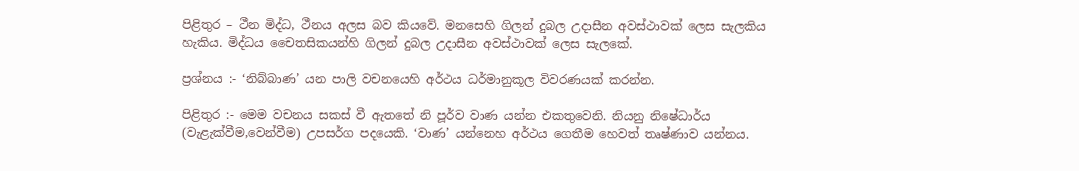පිළිතුර – ථීන මිද්ධ, ථීනය අලස බව කියවේ. මනසෙහි ගිලන් දුබල උදාසීන අවස්ථාවක් ලෙස සැලකිය හැකිය. මිද්ධය චෛතසිකයන්හි ගිලන් දුබල උදාසීන අවස්ථාවක් ලෙස සැලකේ.

ප්‍රශ්නය :- ‘නිබ්බාණ’ යන පාලි වචනයෙහි අර්ථය ධර්මානුකූල විවරණයක් කරන්න.

පිළිතුර :- මෙම වචනය සකස් වී ඇතතේ නි පූර්ව වාණ යන්න එකතුවෙනි. නියනු නිෂේධාර්ය (වැළැක්වීම,වෙන්වීම) උපසර්ග පදයෙකි. ‘වාණ’ යන්නෙහ අර්ථය ගෙතීම හෙවත් තෘෂ්ණාව යන්නය.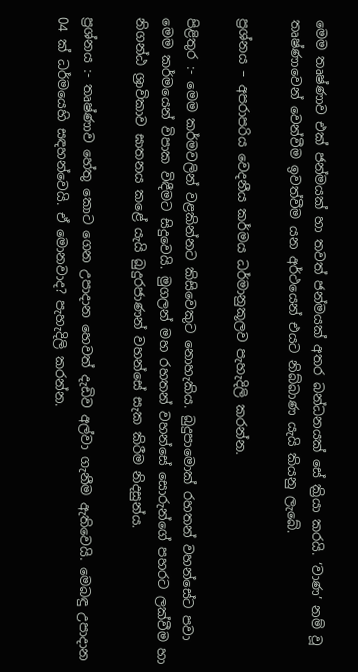මෙම තෘෂ්ණාව එක් ජන්මයක් හා තවත් ජන්මයක් අතර බන්ධනයක් සේ ක්‍රියා කරයි. ‘වාණ’ නම් වූ තෘෂ්ණාවෙන් වෙන්වීම ඉවත්වීම යන අර්ථයෙන් එයට නිබ්බාණ යැයි කියනු ලැබේ.

ප්‍රශ්නය – අපරාපරිය වෙදනීය කර්මය ධර්මානුකූලව පැහැදිලි කරන්න.

පිළිතුර :- මෙම කර්මවලින් වළකින්නට කිසිවෙකුට නොහැකිය. බුදුපාමොක් රහතන් වහන්සේට පවා මෙම කර්මයෙන් විපාක විඳීමට සිදුවෙයි. මුගලන් මහ රහතන් වහන්සේ සොරුන්ගේ පහරට ලක්වීම හා නිගන්ඨ ශ්‍රාවිකාව ඝාතනය කළේ යැයි බුදුරජාණන් වහන්සේ සැක කිරීම නිදසුන්ය.

ප්‍රශ්නය :- තෘෂ්ණාව හේතු කොට ගෙන උපාදාන හෙවත් දැඩිව අල්වා ගැනීම ඇතිවෙයි. මෙබඳු උපාදාන 04 ක් ධර්මයෙහි සඳහන්වෙයි. ඒ මොනවාද? පැහැදිලි කරන්න.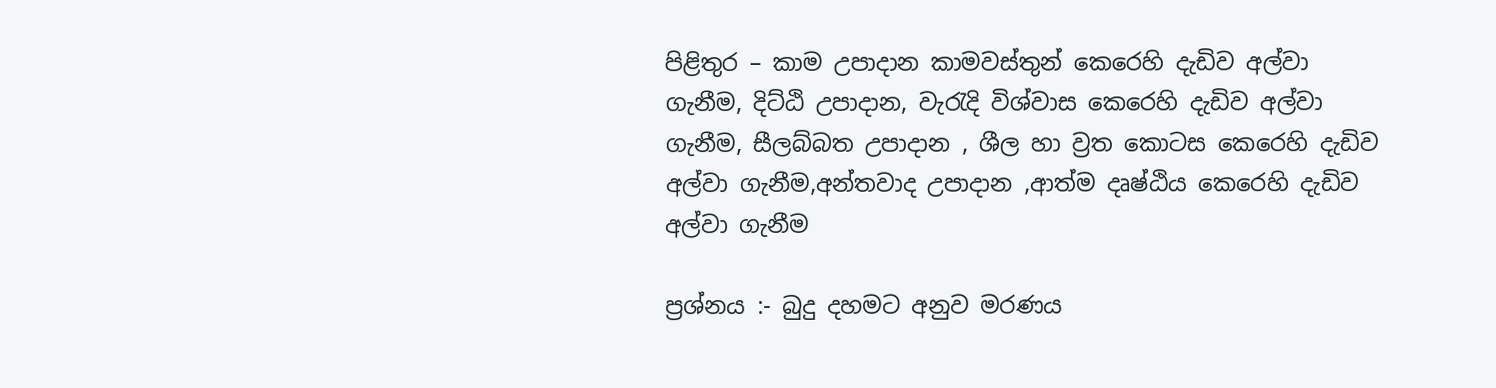පිළිතුර – කාම උපාදාන කාමවස්තුන් කෙරෙහි දැඩිව අල්වා ගැනීම, දිට්ඨි උපාදාන, වැරැදි විශ්වාස කෙරෙහි දැඩිව අල්වා ගැනීම, සීලබ්බත උපාදාන , ශීල හා ව්‍රත කොටස කෙරෙහි දැඩිව අල්වා ගැනීම,අන්තවාද උපාදාන ,ආත්ම දෘෂ්ඨිය කෙරෙහි දැඩිව අල්වා ගැනීම

ප්‍රශ්නය :- බුදු දහමට අනුව මරණය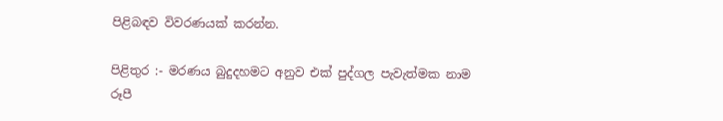පිළිබඳව විවරණයක් කරන්න.

පිළිතුර :- මරණය බුදුදහමට අනුව එක් පුද්ගල පැවැත්මක නාම රූපී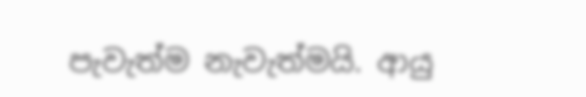පැවැත්ම නැවැත්මයි. ආයු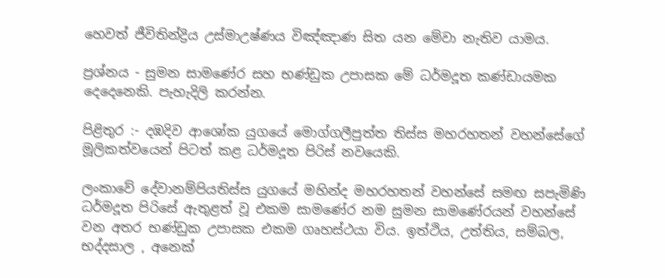හෙවත් ජීවිතින්ද්‍රිය උස්මාඋෂ්ණය විඤ්ඤාණ සිත යන මේවා නැතිව යාමය.

ප්‍රශ්නය - සුමන සාමණේර සහ භණ්ඩුක උපාසක මේ ධර්මදූත කණ්ඩායමක දෙදෙනෙකි. පැහැදිලි කරන්න.

පිළිතුර :- දඹදිව ආශෝක යුගයේ මොග්ගලීපුත්ත තිස්ස මහරහතන් වහන්සේගේ මූලිකත්වයෙන් පිටත් කළ ධර්මදූත පිරිස් නවයෙකි.

ලංකාවේ දේවානම්පියතිස්ස යුගයේ මහින්ද මහරහතන් වහන්සේ සමඟ සපැමිණි ධර්මදූත පිරිසේ ඇතුළත් වූ එකම සාමණේර නම සුමන සාමණේරයන් වහන්සේ වන අතර භණ්ඩුක උපාසක එකම ගෘහස්ථයා විය. ඉත්ථිය, උත්තිය, සම්බල, භද්දසාල , අනෙක්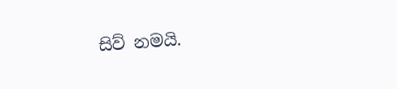සිව් නමයි.